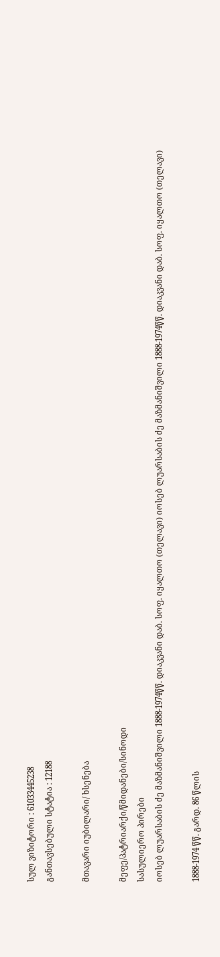სულ ვიზიტორი : 61033445238
განთავსებული სტატია : 12188

მთავარი იუბილარი/ ხსენება

მეფე/პატრიარქი/წმიდანები/სინოდი
სასულიერო პირები
იოსებ ლუარსაბის ძე მაზმანიშვილი 1888-1974წწ. დიაკვანი დაბ. სოფ. იყალთო (თელავი) იოსებ ლუარსაბის ძე მაზმანიშვილი 1888-1974წწ. დიაკვანი დაბ. სოფ. იყალთო (თელავი)

1888-1974 წწ. გარდ. 86 წლის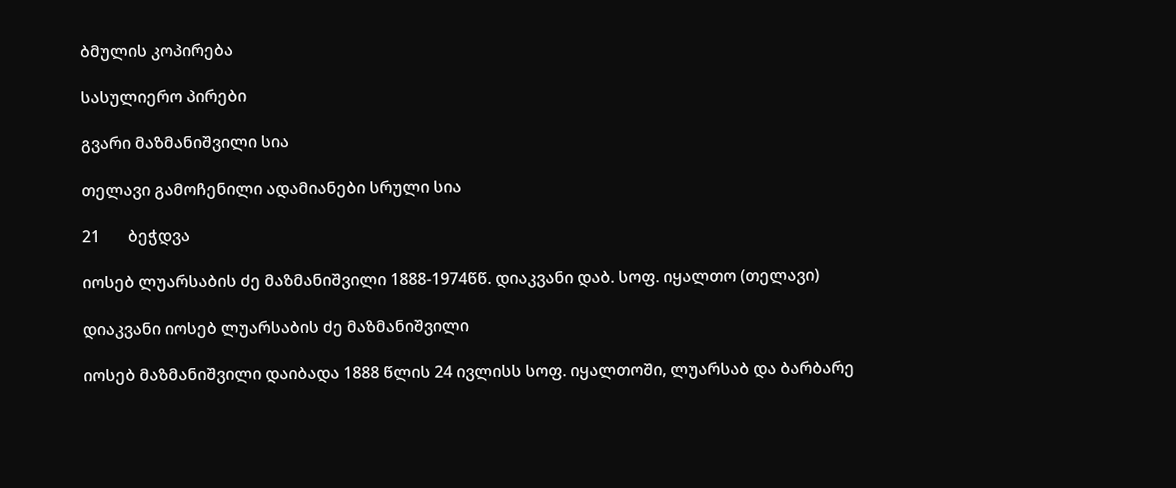ბმულის კოპირება

სასულიერო პირები

გვარი მაზმანიშვილი სია

თელავი გამოჩენილი ადამიანები სრული სია

21       ბეჭდვა

იოსებ ლუარსაბის ძე მაზმანიშვილი 1888-1974წწ. დიაკვანი დაბ. სოფ. იყალთო (თელავი)

დიაკვანი იოსებ ლუარსაბის ძე მაზმანიშვილი

იოსებ მაზმანიშვილი დაიბადა 1888 წლის 24 ივლისს სოფ. იყალთოში, ლუარსაბ და ბარბარე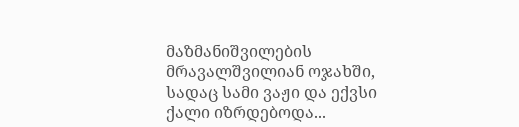მაზმანიშვილების მრავალშვილიან ოჯახში, სადაც სამი ვაჟი და ექვსი ქალი იზრდებოდა...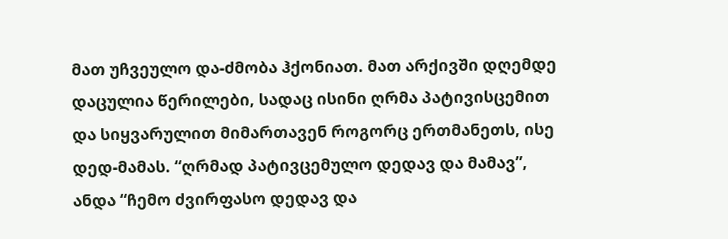მათ უჩვეულო და-ძმობა ჰქონიათ. მათ არქივში დღემდე დაცულია წერილები, სადაც ისინი ღრმა პატივისცემით და სიყვარულით მიმართავენ როგორც ერთმანეთს, ისე დედ-მამას. “ღრმად პატივცემულო დედავ და მამავ”, ანდა “ჩემო ძვირფასო დედავ და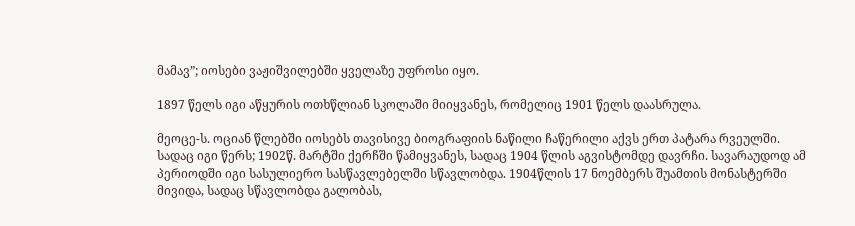მამავ”; იოსები ვაჟიშვილებში ყველაზე უფროსი იყო.

1897 წელს იგი აწყურის ოთხწლიან სკოლაში მიიყვანეს, რომელიც 1901 წელს დაასრულა.

მეოცე-ს. ოციან წლებში იოსებს თავისივე ბიოგრაფიის ნაწილი ჩაწერილი აქვს ერთ პატარა რვეულში. სადაც იგი წერს; 1902წ. მარტში ქერჩში წამიყვანეს, სადაც 1904 წლის აგვისტომდე დავრჩი. სავარაუდოდ ამ პერიოდში იგი სასულიერო სასწავლებელში სწავლობდა. 1904წლის 17 ნოემბერს შუამთის მონასტერში მივიდა, სადაც სწავლობდა გალობას,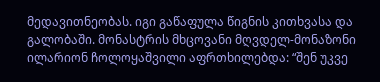მედავითნეობას. იგი გაწაფულა წიგნის კითხვასა და გალობაში. მონასტრის მხცოვანი მღვდელ-მონაზონი ილარიონ ჩოლოყაშვილი აფრთხილებდა: “შენ უკვე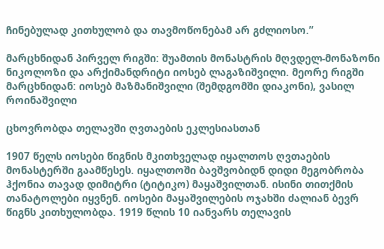ჩინებულად კითხულობ და თავმოწონებამ არ გძლიოსო.”

მარცხნიდან პირველ რიგში: შუამთის მონასტრის მღვდელ-მონაზონი ნიკოლოზი და არქიმანდრიტი იოსებ ლაგაზიშვილი. მეორე რიგში მარცხნიდან: იოსებ მაზმანიშვილი (შემდგომში დიაკონი), ვასილ როინაშვილი

ცხოვრობდა თელავში ღვთაების ეკლესიასთან

1907 წელს იოსები წიგნის მკითხველად იყალთოს ღვთაების მონასტერში გაამწესეს. იყალთოში ბავშვობიდნ დიდი მეგობრობა ჰქონია თავად დიმიტრი (ტიტიკო) მაყაშვილთან. ისინი თითქმის თანატოლები იყვნენ. იოსები მაყაშვილების ოჯახში ძალიან ბევრ წიგნს კითხულობდა. 1919 წლის 10 იანვარს თელავის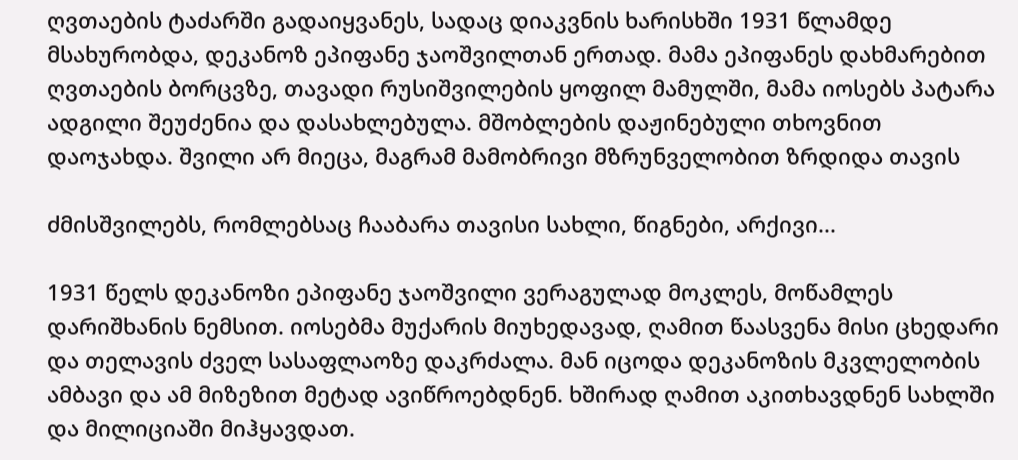ღვთაების ტაძარში გადაიყვანეს, სადაც დიაკვნის ხარისხში 1931 წლამდე მსახურობდა, დეკანოზ ეპიფანე ჯაოშვილთან ერთად. მამა ეპიფანეს დახმარებით ღვთაების ბორცვზე, თავადი რუსიშვილების ყოფილ მამულში, მამა იოსებს პატარა ადგილი შეუძენია და დასახლებულა. მშობლების დაჟინებული თხოვნით დაოჯახდა. შვილი არ მიეცა, მაგრამ მამობრივი მზრუნველობით ზრდიდა თავის

ძმისშვილებს, რომლებსაც ჩააბარა თავისი სახლი, წიგნები, არქივი...

1931 წელს დეკანოზი ეპიფანე ჯაოშვილი ვერაგულად მოკლეს, მოწამლეს დარიშხანის ნემსით. იოსებმა მუქარის მიუხედავად, ღამით წაასვენა მისი ცხედარი და თელავის ძველ სასაფლაოზე დაკრძალა. მან იცოდა დეკანოზის მკვლელობის ამბავი და ამ მიზეზით მეტად ავიწროებდნენ. ხშირად ღამით აკითხავდნენ სახლში და მილიციაში მიჰყავდათ.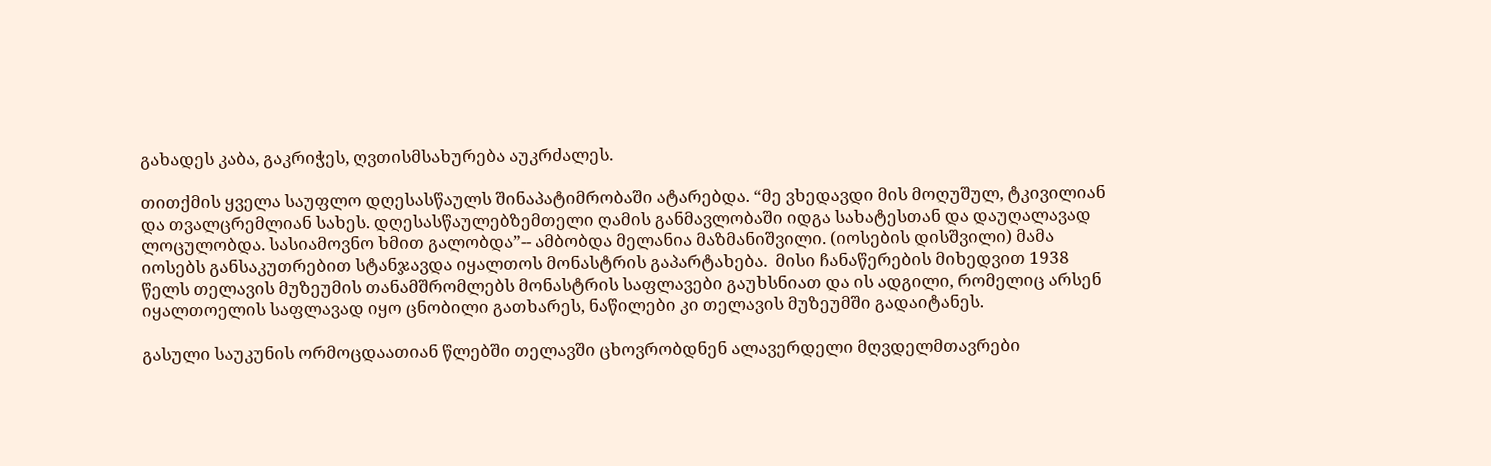გახადეს კაბა, გაკრიჭეს, ღვთისმსახურება აუკრძალეს.

თითქმის ყველა საუფლო დღესასწაულს შინაპატიმრობაში ატარებდა. “მე ვხედავდი მის მოღუშულ, ტკივილიან და თვალცრემლიან სახეს. დღესასწაულებზემთელი ღამის განმავლობაში იდგა სახატესთან და დაუღალავად ლოცულობდა. სასიამოვნო ხმით გალობდა”-- ამბობდა მელანია მაზმანიშვილი. (იოსების დისშვილი) მამა იოსებს განსაკუთრებით სტანჯავდა იყალთოს მონასტრის გაპარტახება.  მისი ჩანაწერების მიხედვით 1938 წელს თელავის მუზეუმის თანამშრომლებს მონასტრის საფლავები გაუხსნიათ და ის ადგილი, რომელიც არსენ იყალთოელის საფლავად იყო ცნობილი გათხარეს, ნაწილები კი თელავის მუზეუმში გადაიტანეს.

გასული საუკუნის ორმოცდაათიან წლებში თელავში ცხოვრობდნენ ალავერდელი მღვდელმთავრები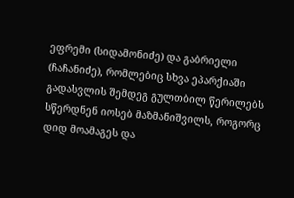ეფრემი (სიდამონიძე) და გაბრიელი (ჩაჩანიძე), რომლებიც სხვა ეპარქიაში გადასვლის შემდეგ გულთბილ წერილებს სწერდნენ იოსებ მაზმანიშვილს, როგორც დიდ მოამაგეს და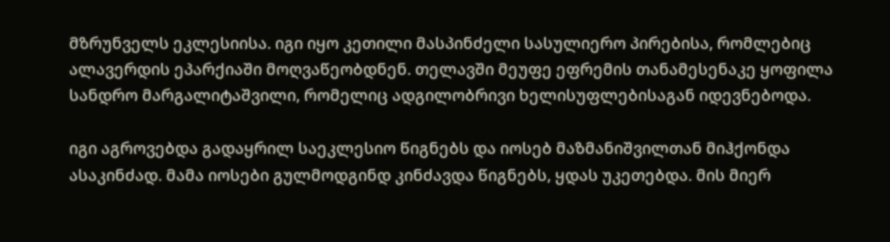მზრუნველს ეკლესიისა. იგი იყო კეთილი მასპინძელი სასულიერო პირებისა, რომლებიც ალავერდის ეპარქიაში მოღვაწეობდნენ. თელავში მეუფე ეფრემის თანამესენაკე ყოფილა სანდრო მარგალიტაშვილი, რომელიც ადგილობრივი ხელისუფლებისაგან იდევნებოდა.

იგი აგროვებდა გადაყრილ საეკლესიო წიგნებს და იოსებ მაზმანიშვილთან მიჰქონდა ასაკინძად. მამა იოსები გულმოდგინდ კინძავდა წიგნებს, ყდას უკეთებდა. მის მიერ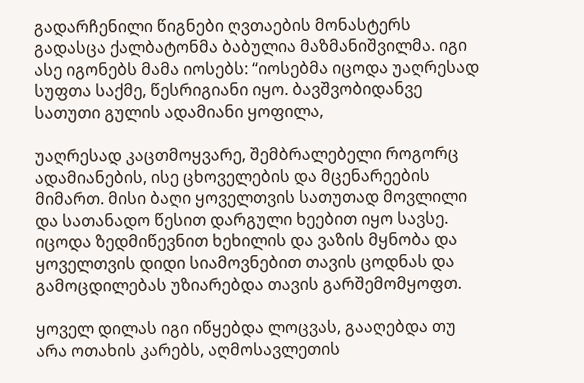გადარჩენილი წიგნები ღვთაების მონასტერს გადასცა ქალბატონმა ბაბულია მაზმანიშვილმა. იგი ასე იგონებს მამა იოსებს: “იოსებმა იცოდა უაღრესად სუფთა საქმე, წესრიგიანი იყო. ბავშვობიდანვე სათუთი გულის ადამიანი ყოფილა,

უაღრესად კაცთმოყვარე, შემბრალებელი როგორც ადამიანების, ისე ცხოველების და მცენარეების მიმართ. მისი ბაღი ყოველთვის სათუთად მოვლილი და სათანადო წესით დარგული ხეებით იყო სავსე. იცოდა ზედმიწევნით ხეხილის და ვაზის მყნობა და ყოველთვის დიდი სიამოვნებით თავის ცოდნას და გამოცდილებას უზიარებდა თავის გარშემომყოფთ.

ყოველ დილას იგი იწყებდა ლოცვას, გააღებდა თუ არა ოთახის კარებს, აღმოსავლეთის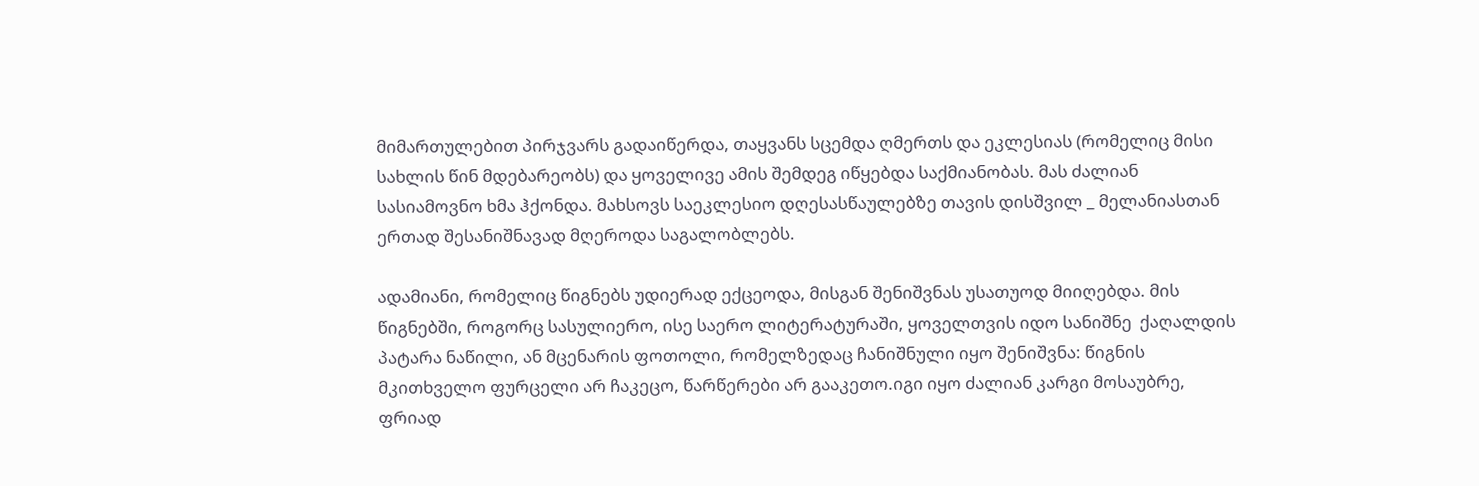მიმართულებით პირჯვარს გადაიწერდა, თაყვანს სცემდა ღმერთს და ეკლესიას (რომელიც მისი სახლის წინ მდებარეობს) და ყოველივე ამის შემდეგ იწყებდა საქმიანობას. მას ძალიან სასიამოვნო ხმა ჰქონდა. მახსოვს საეკლესიო დღესასწაულებზე თავის დისშვილ _ მელანიასთან ერთად შესანიშნავად მღეროდა საგალობლებს.

ადამიანი, რომელიც წიგნებს უდიერად ექცეოდა, მისგან შენიშვნას უსათუოდ მიიღებდა. მის წიგნებში, როგორც სასულიერო, ისე საერო ლიტერატურაში, ყოველთვის იდო სანიშნე  ქაღალდის პატარა ნაწილი, ან მცენარის ფოთოლი, რომელზედაც ჩანიშნული იყო შენიშვნა: წიგნის მკითხველო ფურცელი არ ჩაკეცო, წარწერები არ გააკეთო.იგი იყო ძალიან კარგი მოსაუბრე, ფრიად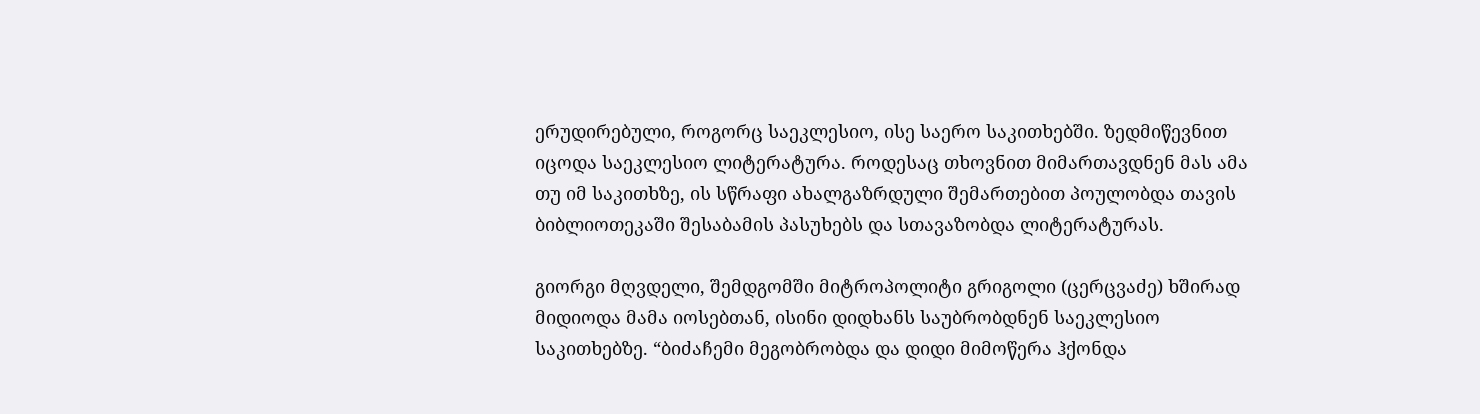ერუდირებული, როგორც საეკლესიო, ისე საერო საკითხებში. ზედმიწევნით იცოდა საეკლესიო ლიტერატურა. როდესაც თხოვნით მიმართავდნენ მას ამა თუ იმ საკითხზე, ის სწრაფი ახალგაზრდული შემართებით პოულობდა თავის ბიბლიოთეკაში შესაბამის პასუხებს და სთავაზობდა ლიტერატურას.

გიორგი მღვდელი, შემდგომში მიტროპოლიტი გრიგოლი (ცერცვაძე) ხშირად მიდიოდა მამა იოსებთან, ისინი დიდხანს საუბრობდნენ საეკლესიო საკითხებზე. “ბიძაჩემი მეგობრობდა და დიდი მიმოწერა ჰქონდა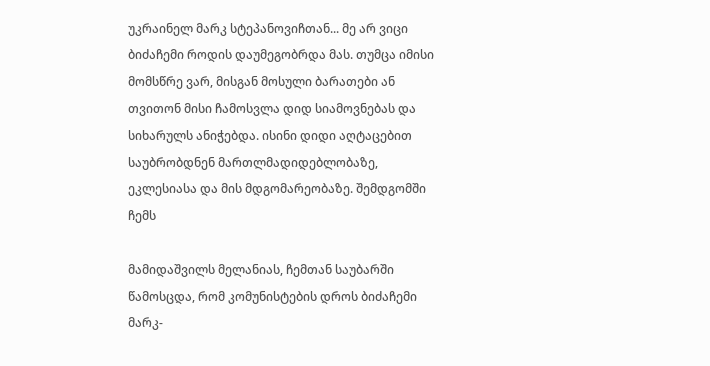უკრაინელ მარკ სტეპანოვიჩთან... მე არ ვიცი ბიძაჩემი როდის დაუმეგობრდა მას. თუმცა იმისი მომსწრე ვარ, მისგან მოსული ბარათები ან თვითონ მისი ჩამოსვლა დიდ სიამოვნებას და სიხარულს ანიჭებდა. ისინი დიდი აღტაცებით საუბრობდნენ მართლმადიდებლობაზე, ეკლესიასა და მის მდგომარეობაზე. შემდგომში ჩემს

მამიდაშვილს მელანიას, ჩემთან საუბარში წამოსცდა, რომ კომუნისტების დროს ბიძაჩემი მარკ-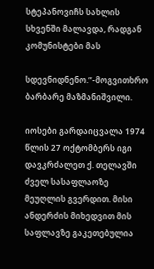სტეპანოვიჩს სახლის სხვენში მალავდა, რადგან კომუნისტები მას

სდევნიდნენო.”-მოგვითხრო ბარბარე მაზმანიშვილი.

იოსები გარდაიცვალა 1974 წლის 27 ოქტომბერს იგი დავკრძალეთ ქ. თელავში ძველ სასაფლაოზე მეუღლის გვერდით. მისი ანდერძის მიხედვით მის საფლავზე გაკეთებულია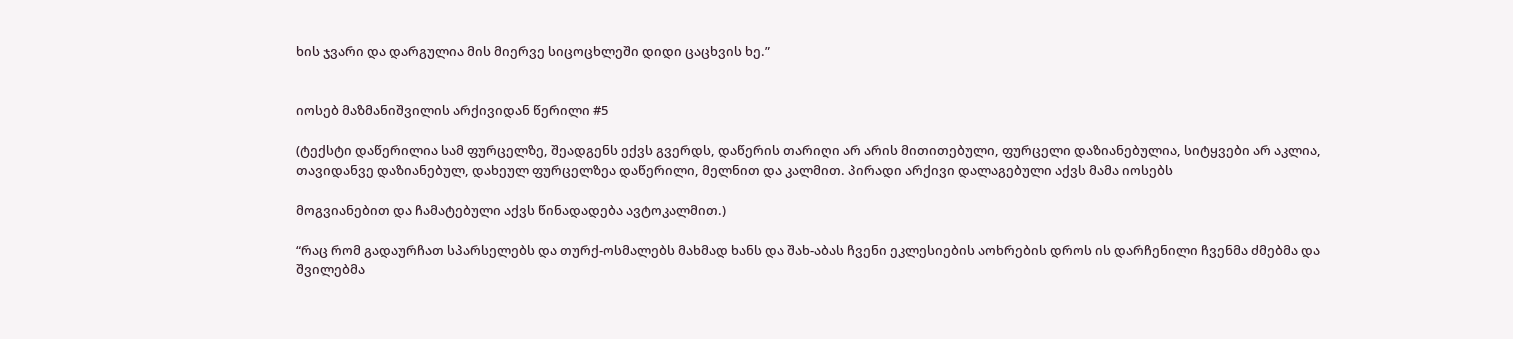ხის ჯვარი და დარგულია მის მიერვე სიცოცხლეში დიდი ცაცხვის ხე.”


იოსებ მაზმანიშვილის არქივიდან წერილი #5

(ტექსტი დაწერილია სამ ფურცელზე, შეადგენს ექვს გვერდს, დაწერის თარიღი არ არის მითითებული, ფურცელი დაზიანებულია, სიტყვები არ აკლია, თავიდანვე დაზიანებულ, დახეულ ფურცელზეა დაწერილი, მელნით და კალმით. პირადი არქივი დალაგებული აქვს მამა იოსებს

მოგვიანებით და ჩამატებული აქვს წინადადება ავტოკალმით.)

“რაც რომ გადაურჩათ სპარსელებს და თურქ-ოსმალებს მახმად ხანს და შახ-აბას ჩვენი ეკლესიების აოხრების დროს ის დარჩენილი ჩვენმა ძმებმა და შვილებმა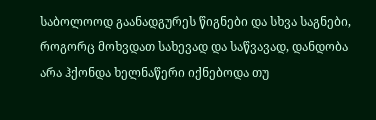საბოლოოდ გაანადგურეს წიგნები და სხვა საგნები, როგორც მოხვდათ სახევად და საწვავად, დანდობა არა ჰქონდა ხელნაწერი იქნებოდა თუ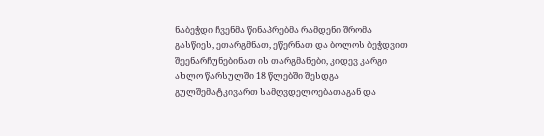ნაბეჭდი ჩვენმა წინაპრებმა რამდენი შრომა გასწიეს, ეთარგმნათ, ეწერნათ და ბოლოს ბეჭდვით შეენარჩუნებინათ ის თარგმანები, კიდევ კარგი ახლო წარსულში 18 წლებში შესდგა გულშემატკივართ სამღვდელოებათაგან და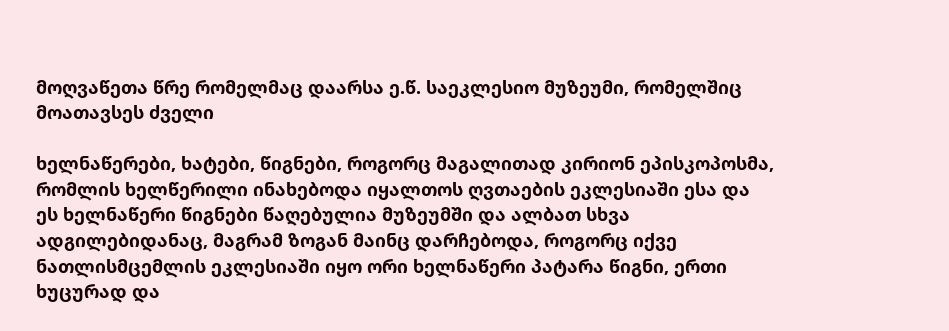მოღვაწეთა წრე რომელმაც დაარსა ე.წ. საეკლესიო მუზეუმი, რომელშიც მოათავსეს ძველი

ხელნაწერები, ხატები, წიგნები, როგორც მაგალითად კირიონ ეპისკოპოსმა, რომლის ხელწერილი ინახებოდა იყალთოს ღვთაების ეკლესიაში ესა და ეს ხელნაწერი წიგნები წაღებულია მუზეუმში და ალბათ სხვა ადგილებიდანაც, მაგრამ ზოგან მაინც დარჩებოდა, როგორც იქვე ნათლისმცემლის ეკლესიაში იყო ორი ხელნაწერი პატარა წიგნი, ერთი ხუცურად და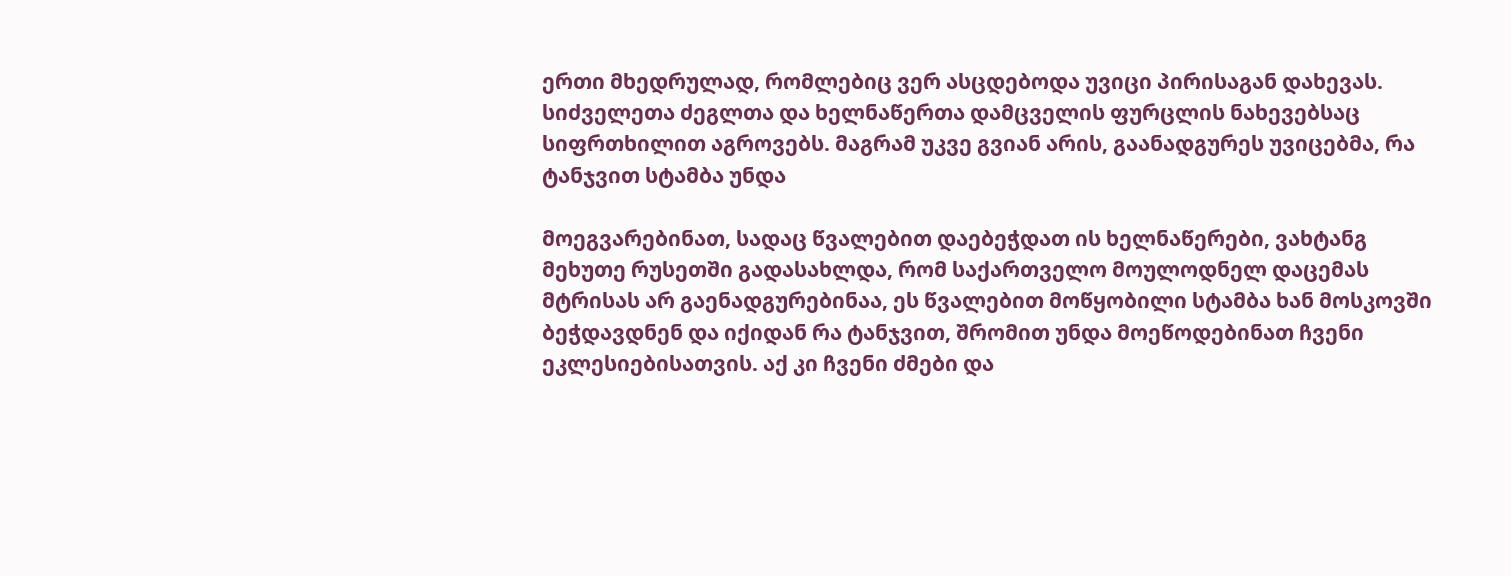ერთი მხედრულად, რომლებიც ვერ ასცდებოდა უვიცი პირისაგან დახევას. სიძველეთა ძეგლთა და ხელნაწერთა დამცველის ფურცლის ნახევებსაც სიფრთხილით აგროვებს. მაგრამ უკვე გვიან არის, გაანადგურეს უვიცებმა, რა ტანჯვით სტამბა უნდა

მოეგვარებინათ, სადაც წვალებით დაებეჭდათ ის ხელნაწერები, ვახტანგ მეხუთე რუსეთში გადასახლდა, რომ საქართველო მოულოდნელ დაცემას მტრისას არ გაენადგურებინაა, ეს წვალებით მოწყობილი სტამბა ხან მოსკოვში ბეჭდავდნენ და იქიდან რა ტანჯვით, შრომით უნდა მოეწოდებინათ ჩვენი ეკლესიებისათვის. აქ კი ჩვენი ძმები და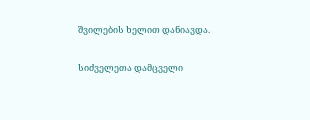შვილების ხელით დანიავდა.

სიძველეთა დამცველი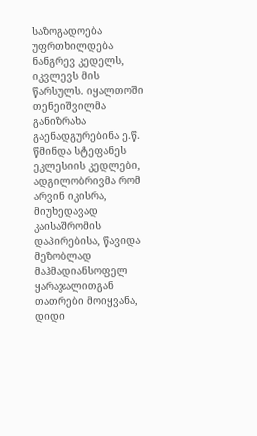საზოგადოება უფრთხილდება ნანგრევ კედელს, იკვლევს მის წარსულს. იყალთოში თენეიშვილმა განიზრახა გაენადგურებინა ე.წ. წმინდა სტეფანეს ეკლესიის კედლები, ადგილობრივმა რომ არვინ იკისრა, მიუხედავად კაისაშრომის დაპირებისა, წავიდა მეზობლად მაჰმადიანსოფელ ყარაჯალითგან თათრები მოიყვანა, დიდი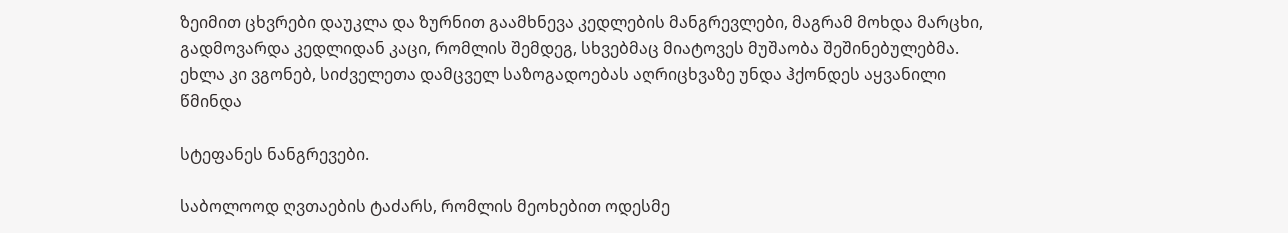ზეიმით ცხვრები დაუკლა და ზურნით გაამხნევა კედლების მანგრევლები, მაგრამ მოხდა მარცხი, გადმოვარდა კედლიდან კაცი, რომლის შემდეგ, სხვებმაც მიატოვეს მუშაობა შეშინებულებმა. ეხლა კი ვგონებ, სიძველეთა დამცველ საზოგადოებას აღრიცხვაზე უნდა ჰქონდეს აყვანილი წმინდა

სტეფანეს ნანგრევები.

საბოლოოდ ღვთაების ტაძარს, რომლის მეოხებით ოდესმე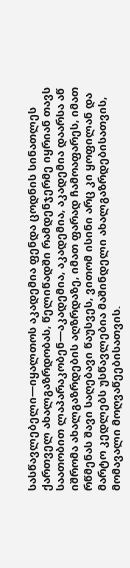სასწავლებელი—იყალთოს აკადემია ფენდა ცოდნის სინათლეს ქართველ ახალგაზრდობას, წელიწადში რამდენჯერმე იყრიან თავს საათობით ლაპარაკობენ—აკადემია, აკადემია, აკადემია დაარსა აწ იშრომა ახალგაზრდების აღზრდაზე, იმათ ფარად ჩამოაფარეს, იმათ რწმენას შავი საღებავი წაუსვეს, ვითომ ისინი არც კი ყოფილან და მარტო კედლებს უსწავლებია მაშინდელი ახალგაზრდებისათვის, მომავალი მოღვაწეებისათვის.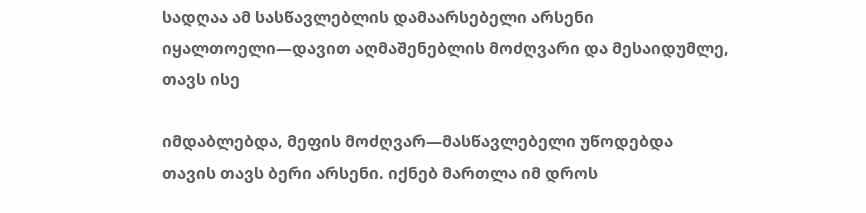სადღაა ამ სასწავლებლის დამაარსებელი არსენი იყალთოელი—დავით აღმაშენებლის მოძღვარი და მესაიდუმლე, თავს ისე

იმდაბლებდა, მეფის მოძღვარ—მასწავლებელი უწოდებდა თავის თავს ბერი არსენი. იქნებ მართლა იმ დროს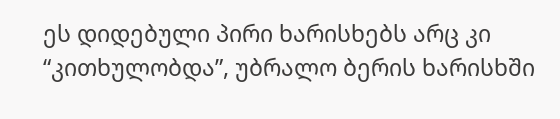ეს დიდებული პირი ხარისხებს არც კი “კითხულობდა”, უბრალო ბერის ხარისხში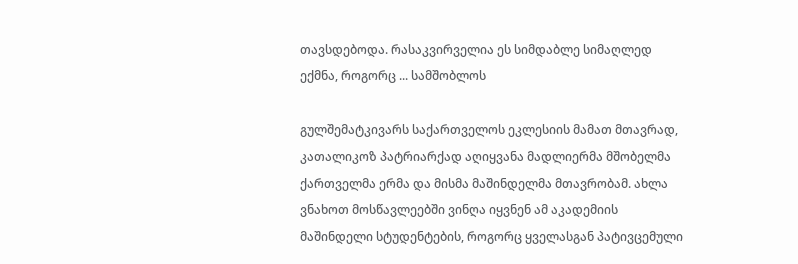თავსდებოდა. რასაკვირველია ეს სიმდაბლე სიმაღლედ ექმნა, როგორც ... სამშობლოს

გულშემატკივარს საქართველოს ეკლესიის მამათ მთავრად, კათალიკოზ პატრიარქად აღიყვანა მადლიერმა მშობელმა ქართველმა ერმა და მისმა მაშინდელმა მთავრობამ. ახლა ვნახოთ მოსწავლეებში ვინღა იყვნენ ამ აკადემიის მაშინდელი სტუდენტების, როგორც ყველასგან პატივცემული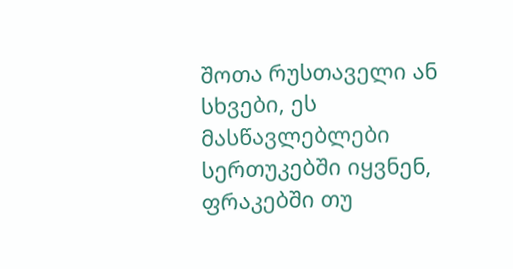შოთა რუსთაველი ან სხვები, ეს მასწავლებლები სერთუკებში იყვნენ, ფრაკებში თუ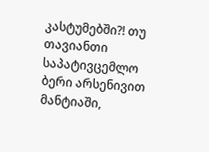კასტუმებში?! თუ თავიანთი საპატივცემლო ბერი არსენივით მანტიაში,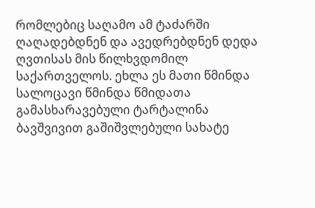რომლებიც საღამო ამ ტაძარში ღაღადებდნენ და ავედრებდნენ დედა ღვთისას მის წილხვდომილ საქართველოს. ეხლა ეს მათი წმინდა სალოცავი წმინდა წმიდათა გამასხარავებული ტარტალინა ბავშვივით გაშიშვლებული სახატე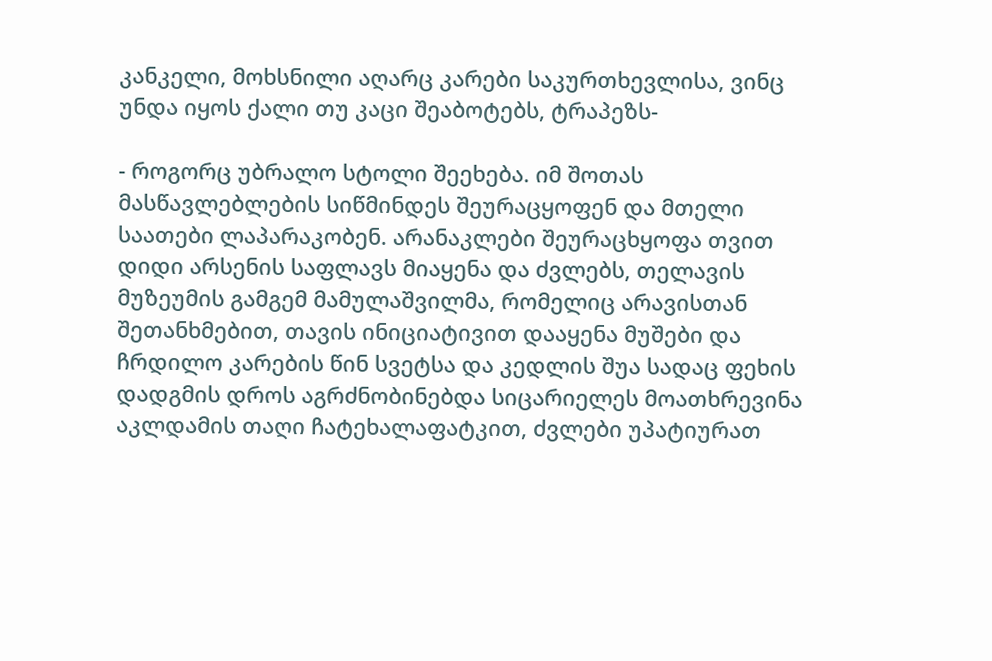კანკელი, მოხსნილი აღარც კარები საკურთხევლისა, ვინც უნდა იყოს ქალი თუ კაცი შეაბოტებს, ტრაპეზს-

- როგორც უბრალო სტოლი შეეხება. იმ შოთას მასწავლებლების სიწმინდეს შეურაცყოფენ და მთელი საათები ლაპარაკობენ. არანაკლები შეურაცხყოფა თვით დიდი არსენის საფლავს მიაყენა და ძვლებს, თელავის მუზეუმის გამგემ მამულაშვილმა, რომელიც არავისთან შეთანხმებით, თავის ინიციატივით დააყენა მუშები და ჩრდილო კარების წინ სვეტსა და კედლის შუა სადაც ფეხის დადგმის დროს აგრძნობინებდა სიცარიელეს მოათხრევინა აკლდამის თაღი ჩატეხალაფატკით, ძვლები უპატიურათ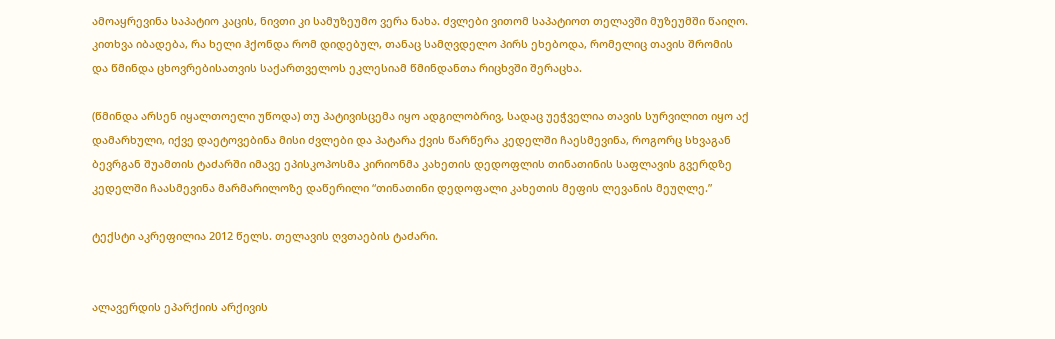ამოაყრევინა საპატიო კაცის, ნივთი კი სამუზეუმო ვერა ნახა. ძვლები ვითომ საპატიოთ თელავში მუზეუმში წაიღო. კითხვა იბადება, რა ხელი ჰქონდა რომ დიდებულ, თანაც სამღვდელო პირს ეხებოდა, რომელიც თავის შრომის და წმინდა ცხოვრებისათვის საქართველოს ეკლესიამ წმინდანთა რიცხვში შერაცხა.

(წმინდა არსენ იყალთოელი უწოდა) თუ პატივისცემა იყო ადგილობრივ, სადაც უეჭველია თავის სურვილით იყო აქ დამარხული, იქვე დაეტოვებინა მისი ძვლები და პატარა ქვის წარწერა კედელში ჩაესმევინა, როგორც სხვაგან ბევრგან შუამთის ტაძარში იმავე ეპისკოპოსმა კირიონმა კახეთის დედოფლის თინათინის საფლავის გვერდზე კედელში ჩაასმევინა მარმარილოზე დაწერილი “თინათინი დედოფალი კახეთის მეფის ლევანის მეუღლე.”

ტექსტი აკრეფილია 2012 წელს. თელავის ღვთაების ტაძარი.


ალავერდის ეპარქიის არქივის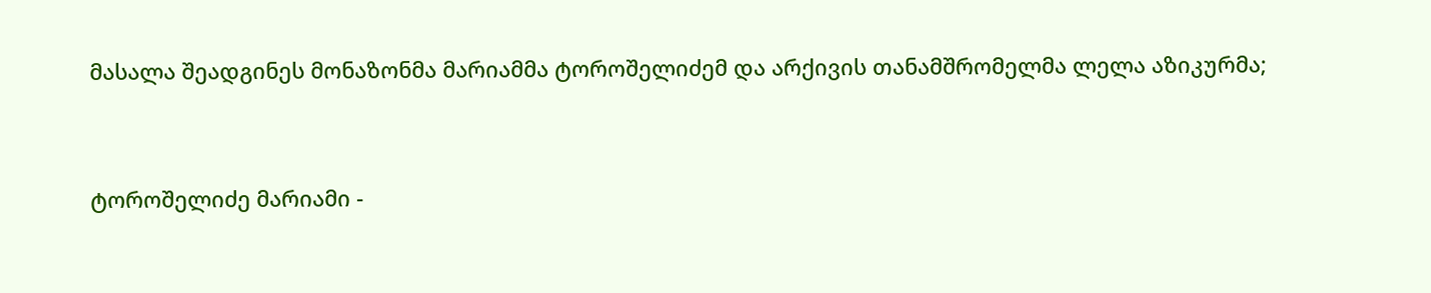მასალა შეადგინეს მონაზონმა მარიამმა ტოროშელიძემ და არქივის თანამშრომელმა ლელა აზიკურმა;


ტოროშელიძე მარიამი -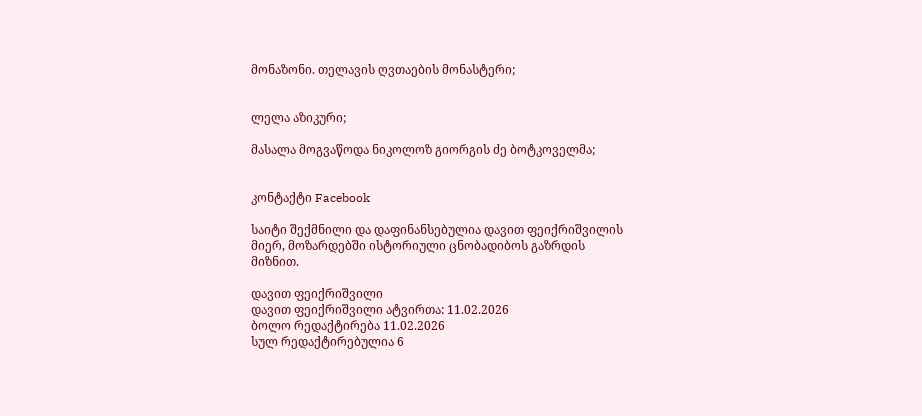მონაზონი. თელავის ღვთაების მონასტერი;


ლელა აზიკური;

მასალა მოგვაწოდა ნიკოლოზ გიორგის ძე ბოტკოველმა;


კონტაქტი Facebook

საიტი შექმნილი და დაფინანსებულია დავით ფეიქრიშვილის მიერ, მოზარდებში ისტორიული ცნობადიბოს გაზრდის მიზნით.

დავით ფეიქრიშვილი
დავით ფეიქრიშვილი ატვირთა: 11.02.2026
ბოლო რედაქტირება 11.02.2026
სულ რედაქტირებულია 6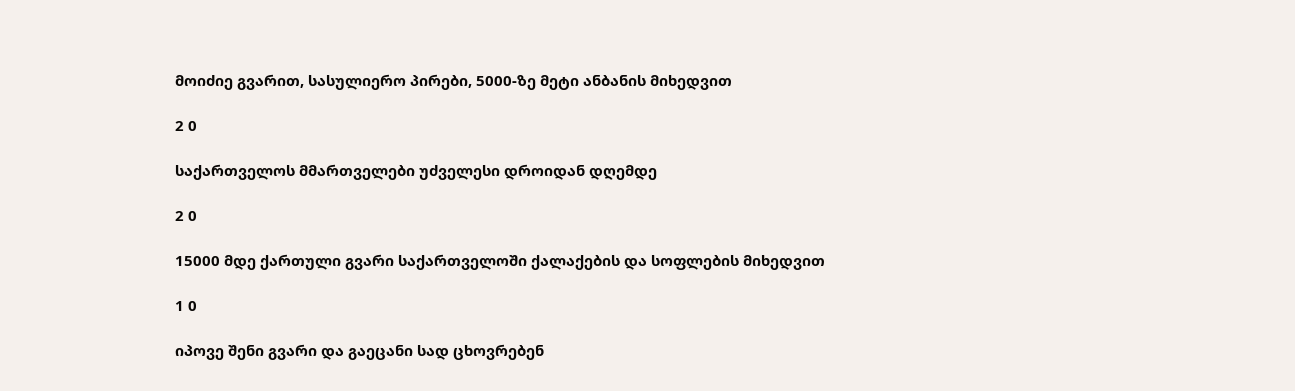მოიძიე გვარით, სასულიერო პირები, 5000-ზე მეტი ანბანის მიხედვით

2 0

საქართველოს მმართველები უძველესი დროიდან დღემდე

2 0

15000 მდე ქართული გვარი საქართველოში ქალაქების და სოფლების მიხედვით

1 0

იპოვე შენი გვარი და გაეცანი სად ცხოვრებენ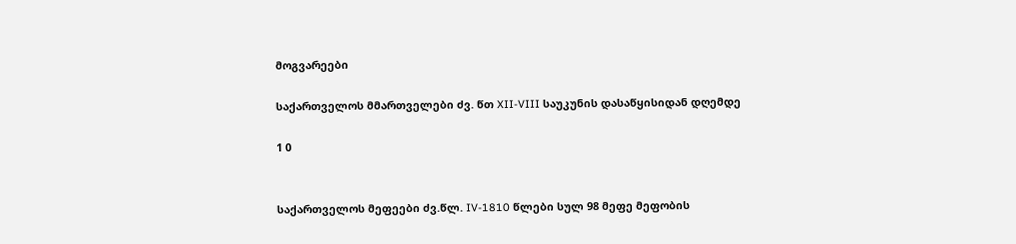მოგვარეები

საქართველოს მმართველები ძვ. წთ XII-VIII საუკუნის დასაწყისიდან დღემდე

1 0


საქართველოს მეფეები ძვ.წლ. IV-1810 წლები სულ 98 მეფე მეფობის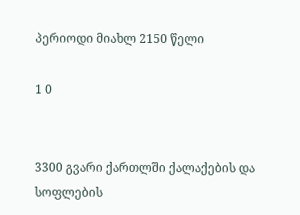პერიოდი მიახლ 2150 წელი

1 0


3300 გვარი ქართლში ქალაქების და სოფლების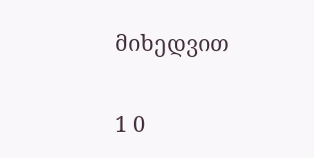მიხედვით

1 0